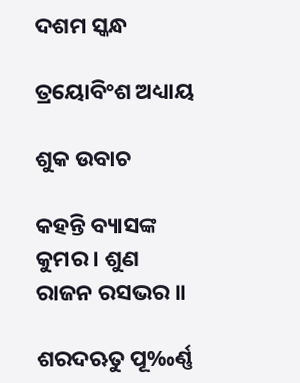ଦଶମ ସ୍କନ୍ଧ

ତ୍ରୟୋବିଂଶ ଅଧ୍ୟାୟ

ଶୁକ ଉବାଚ

କହନ୍ତି ବ୍ୟାସଙ୍କ କୁମର । ଶୁଣ ରାଜନ ରସଭର ॥

ଶରଦଋତୁ ପୂ‰ର୍ଣ୍ଣ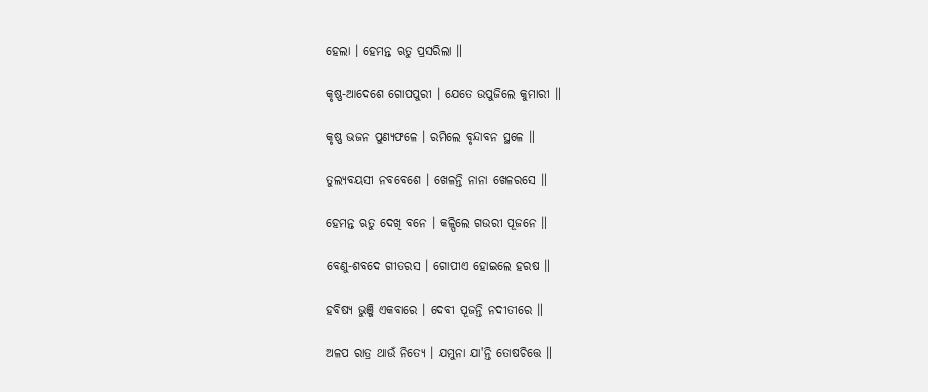ହେଲା । ହେମନ୍ତ ଋତୁ ପ୍ରସରିଲା ॥

କୃଷ୍ଣ-ଆଦେଶେ ଗୋପପୁରୀ । ଯେତେ ଉପୁଜିଲେ କୁମାରୀ ॥

କୃଷ୍ଣ ଭଜନ ପୁଣ୍ୟଫଳେ । ରମିଲେ ବୃନ୍ଦାବନ ସ୍ଥଳେ ॥

ତୁଲ୍ୟବୟସୀ ନବବେଶେ । ଖେଳନ୍ତି ନାନା ଖେଳରସେ ॥

ହେମନ୍ତ ଋତୁ ଦେଖି ବନେ । କଳ୍ପିଲେ ଗଉରୀ ପୂଜନେ ॥

ବେଣୁ-ଶବଦେ ଗୀତରସ । ଗୋପୀଏ ହୋଇଲେ ହରଷ ॥

ହବିଷ୍ୟ ଭୁଞ୍ଜି ଏକବାରେ । ଦେବୀ ପୂଜନ୍ତି ନଦୀତୀରେ ॥

ଅଳପ ରାତ୍ର ଥାଉଁ ନିତ୍ୟେ । ଯମୁନା ଯା'ନ୍ତି ତୋଷଚିତ୍ତେ ॥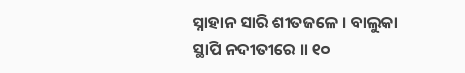ସ୍ନାହାନ ସାରି ଶୀତଜଳେ । ବାଲୁକା ସ୍ଥାପି ନଦୀତୀରେ ॥ ୧୦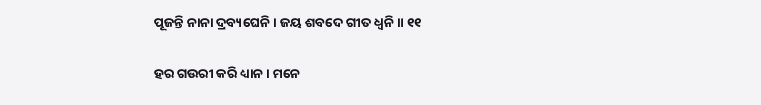ପୂଜନ୍ତି ନାନା ଦ୍ରବ୍ୟଘେନି । ଜୟ ଶବଦେ ଗୀତ ଧ୍ୱନି ॥ ୧୧

ହର ଗଉରୀ କରି ଧ୍ୟାନ । ମନେ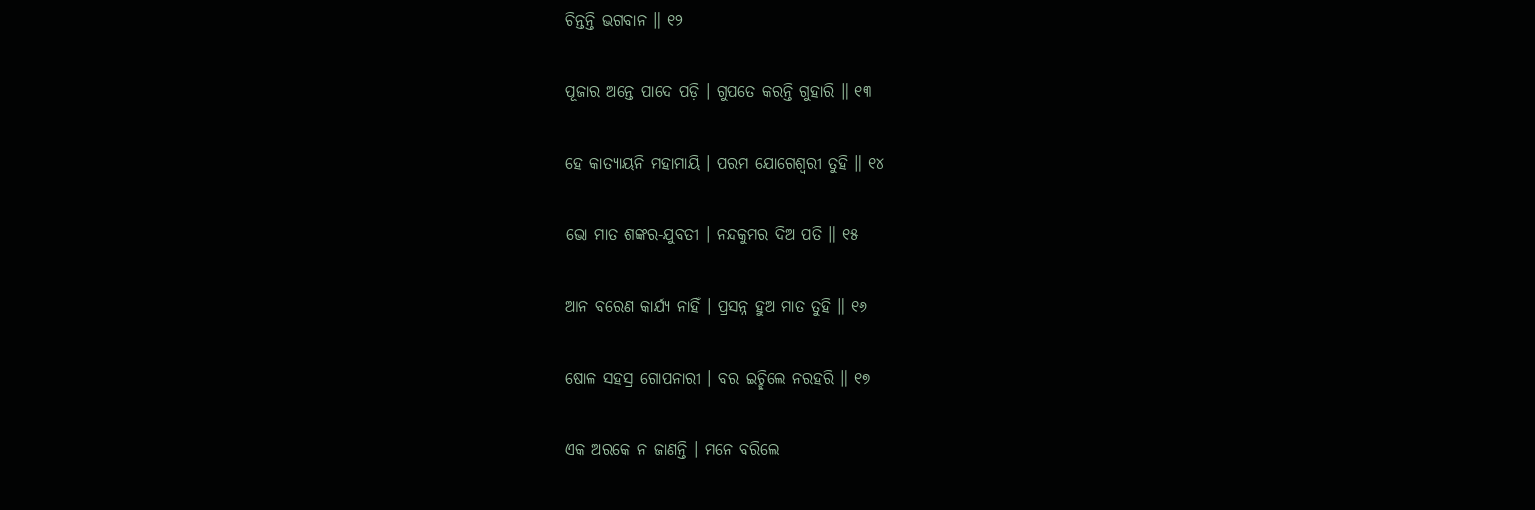ଚିନ୍ତନ୍ତି ଭଗବାନ ॥ ୧୨

ପୂଜାର ଅନ୍ତେ ପାଦେ ପଡ଼ି । ଗୁପତେ କରନ୍ତି ଗୁହାରି ॥ ୧୩

ହେ କାତ୍ୟାୟନି ମହାମାୟି । ପରମ ଯୋଗେଶ୍ୱରୀ ତୁହି ॥ ୧୪

ଭୋ ମାତ ଶଙ୍କର-ଯୁବତୀ । ନନ୍ଦକୁମର ଦିଅ ପତି ॥ ୧୫

ଆନ ବରେଣ କାର୍ଯ୍ୟ ନାହିଁ । ପ୍ରସନ୍ନ ହୁଅ ମାତ ତୁହି ॥ ୧୬

ଷୋଳ ସହସ୍ର ଗୋପନାରୀ । ବର ଇଚ୍ଛିଲେ ନରହରି ॥ ୧୭

ଏକ ଅରକେ ନ ଜାଣନ୍ତି । ମନେ ବରିଲେ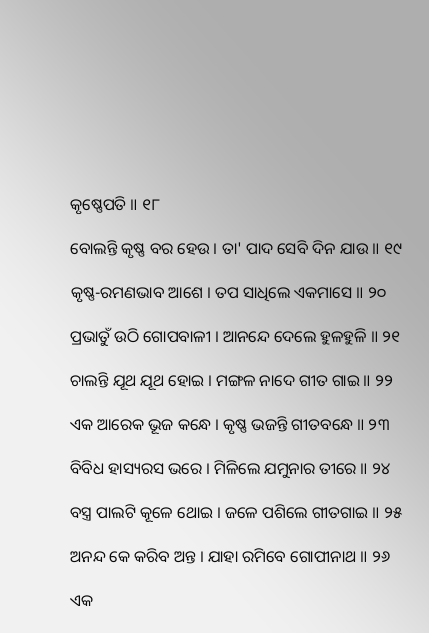କୃଷ୍ଣେପତି ॥ ୧୮

ବୋଲନ୍ତି କୃଷ୍ଣ ବର ହେଉ । ତା' ପାଦ ସେବି ଦିନ ଯାଉ ॥ ୧୯

କୃଷ୍ଣ-ରମଣଭାବ ଆଶେ । ତପ ସାଧିଲେ ଏକମାସେ ॥ ୨୦

ପ୍ରଭାତୁଁ ଉଠି ଗୋପବାଳୀ । ଆନନ୍ଦେ ଦେଲେ ହୁଳହୁଳି ॥ ୨୧

ଚାଲନ୍ତି ଯୂଥ ଯୂଥ ହୋଇ । ମଙ୍ଗଳ ନାଦେ ଗୀତ ଗାଇ ॥ ୨୨

ଏକ ଆରେକ ଭୂଜ କନ୍ଧେ । କୃଷ୍ଣ ଭଜନ୍ତି ଗୀତବନ୍ଧେ ॥ ୨୩

ବିବିଧ ହାସ୍ୟରସ ଭରେ । ମିଳିଲେ ଯମୁନାର ତୀରେ ॥ ୨୪

ବସ୍ତ୍ର ପାଲଟି କୂଳେ ଥୋଇ । ଜଳେ ପଶିଲେ ଗୀତଗାଇ ॥ ୨୫

ଅନନ୍ଦ କେ କରିବ ଅନ୍ତ । ଯାହା ରମିବେ ଗୋପୀନାଥ ॥ ୨୬

ଏକ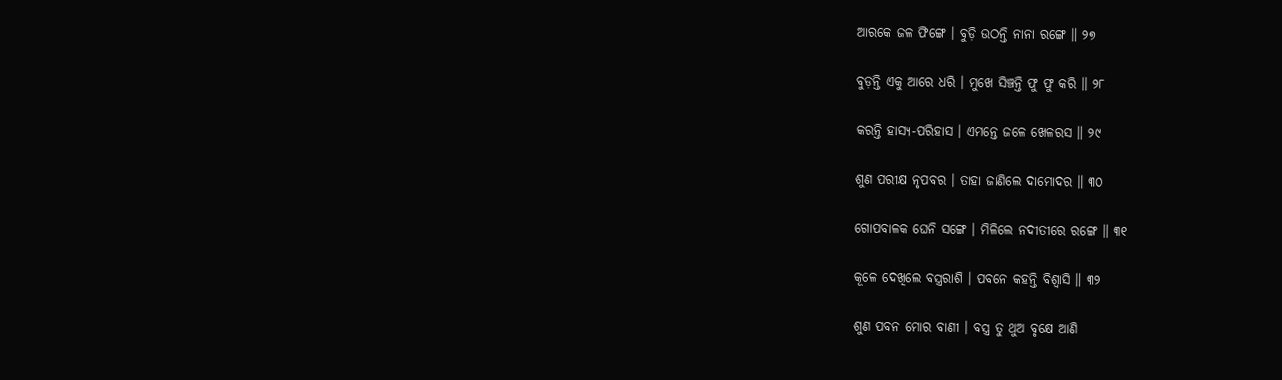ଆରକେ ଜଳ ଫିଙ୍ଗେ । ବୁଡ଼ି ଉଠନ୍ତି ନାନା ରଙ୍ଗେ ॥ ୨୭

ବୁଡ଼ନ୍ତି ଏକୁ ଆରେ ଧରି । ମୁଖେ ସିଞ୍ଚନ୍ତି ଫୁ ଫୁ କରି ॥ ୨୮

କରନ୍ତି ହାସ୍ୟ-ପରିହାସ । ଏମନ୍ତେ ଜଳେ ଖେଳରସ ॥ ୨୯

ଶୁଣ ପରୀକ୍ଷ ନୃପବର । ତାହା ଜାଣିଲେ ଦାମୋଦର ॥ ୩୦

ଗୋପବାଳକ ଘେନି ସଙ୍ଗେ । ମିଳିଲେ ନଦୀତୀରେ ରଙ୍ଗେ ॥ ୩୧

କୂଳେ ଦେଖିଲେ ବସ୍ତ୍ରରାଶି । ପବନେ କହନ୍ତି ବିଶ୍ୱାସି ॥ ୩୨

ଶୁଣ ପବନ ମୋର ବାଣୀ । ବସ୍ତ୍ର ତୁ ଥୁଅ ବୃକ୍ଷେ ଆଣି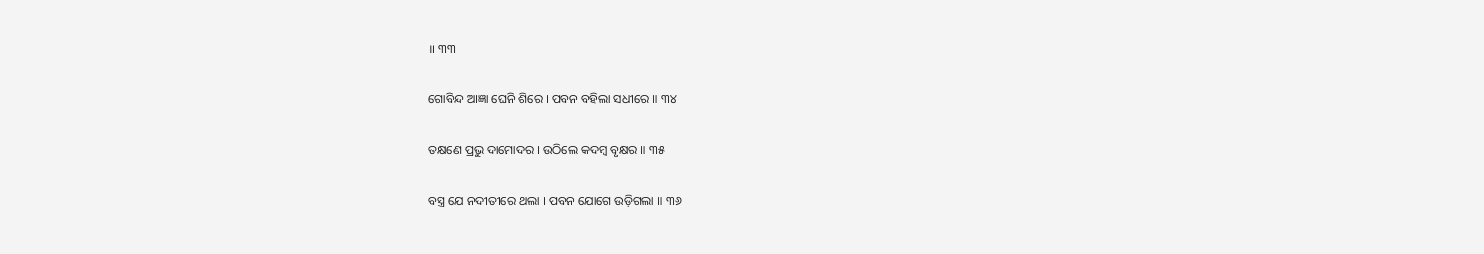॥ ୩୩

ଗୋବିନ୍ଦ ଆଜ୍ଞା ଘେନି ଶିରେ । ପବନ ବହିଲା ସଧୀରେ ॥ ୩୪

ତକ୍ଷଣେ ପ୍ରଭୁ ଦାମୋଦର । ଉଠିଲେ କଦମ୍ବ ବୃକ୍ଷର ॥ ୩୫

ବସ୍ତ୍ର ଯେ ନଦୀତୀରେ ଥଲା । ପବନ ଯୋଗେ ଉଡ଼ିଗଲା ॥ ୩୬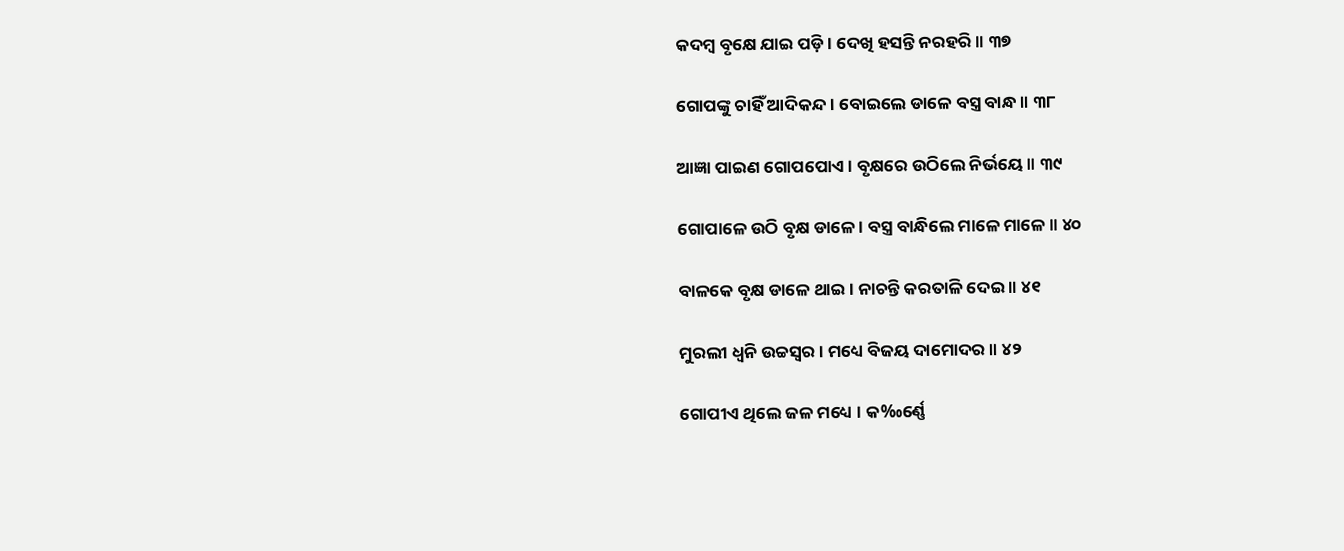କଦମ୍ବ ବୃକ୍ଷେ ଯାଇ ପଡ଼ି । ଦେଖି ହସନ୍ତି ନରହରି ॥ ୩୭

ଗୋପଙ୍କୁ ଚାହିଁ ଆଦିକନ୍ଦ । ବୋଇଲେ ଡାଳେ ବସ୍ତ୍ର ବାନ୍ଧ ॥ ୩୮

ଆଜ୍ଞା ପାଇଣ ଗୋପପୋଏ । ବୃକ୍ଷରେ ଉଠିଲେ ନିର୍ଭୟେ ॥ ୩୯

ଗୋପାଳେ ଉଠି ବୃକ୍ଷ ଡାଳେ । ବସ୍ତ୍ର ବାନ୍ଧିଲେ ମାଳେ ମାଳେ ॥ ୪୦

ବାଳକେ ବୃକ୍ଷ ଡାଳେ ଥାଇ । ନାଚନ୍ତି କରତାଳି ଦେଇ ॥ ୪୧

ମୁରଲୀ ଧ୍ୱନି ଉଚ୍ଚସ୍ୱର । ମଧ୍ୟେ ବିଜୟ ଦାମୋଦର ॥ ୪୨

ଗୋପୀଏ ଥିଲେ ଜଳ ମଧ୍ୟେ । କ‰ର୍ଣ୍ଣେ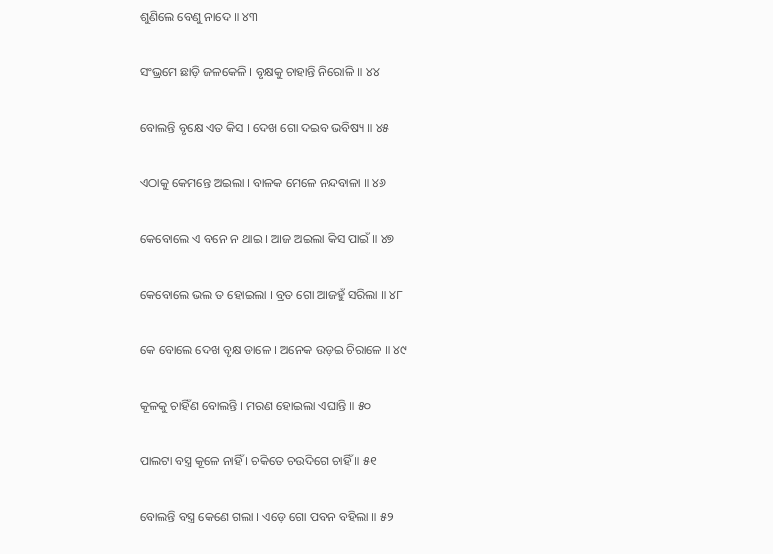ଶୁଣିଲେ ବେଣୁ ନାଦେ ॥ ୪୩

ସଂଭ୍ରମେ ଛାଡ଼ି ଜଳକେଳି । ବୃକ୍ଷକୁ ଚାହାନ୍ତି ନିରୋଳି ॥ ୪୪

ବୋଲନ୍ତି ବୃକ୍ଷେ ଏତ କିସ । ଦେଖ ଗୋ ଦଇବ ଭବିଷ୍ୟ ॥ ୪୫

ଏଠାକୁ କେମନ୍ତେ ଅଇଲା । ବାଳକ ମେଳେ ନନ୍ଦବାଳା ॥ ୪୬

କେବୋଲେ ଏ ବନେ ନ ଥାଇ । ଆଜ ଅଇଲା କିସ ପାଇଁ ॥ ୪୭

କେବୋଲେ ଭଲ ତ ହୋଇଲା । ବ୍ରତ ଗୋ ଆଜହୁଁ ସରିଲା ॥ ୪୮

କେ ବୋଲେ ଦେଖ ବୃକ୍ଷ ଡାଳେ । ଅନେକ ଉଡ଼ଇ ଚିରାଳେ ॥ ୪୯

କୂଳକୁ ଚାହିଁଣ ବୋଲନ୍ତି । ମରଣ ହୋଇଲା ଏଘାନ୍ତି ॥ ୫୦

ପାଲଟା ବସ୍ତ୍ର କୂଳେ ନାହିଁ । ଚକିତେ ଚଉଦିଗେ ଚାହିଁ ॥ ୫୧

ବୋଲନ୍ତି ବସ୍ତ୍ର କେଣେ ଗଲା । ଏଡ଼େ ଗୋ ପବନ ବହିଲା ॥ ୫୨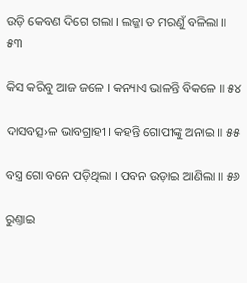ଉଡ଼ି କେବଣ ଦିଗେ ଗଲା । ଲଜ୍ଜା ତ ମରଣୁଁ ବଳିଲା ॥ ୫୩

କିସ କରିବୁ ଆଜ ଜଳେ । କନ୍ୟାଏ ଭାଳନ୍ତି ବିକଳେ ॥ ୫୪

ଦାସବତ୍ସ›ଳ ଭାବଗ୍ରାହୀ । କହନ୍ତି ଗୋପୀଙ୍କୁ ଅନାଇ ॥ ୫୫

ବସ୍ତ୍ର ଗୋ ବନେ ପଡ଼ିଥିଲା । ପବନ ଉଡ଼ାଇ ଆଣିଲା ॥ ୫୬

ରୁଣ୍ତାଇ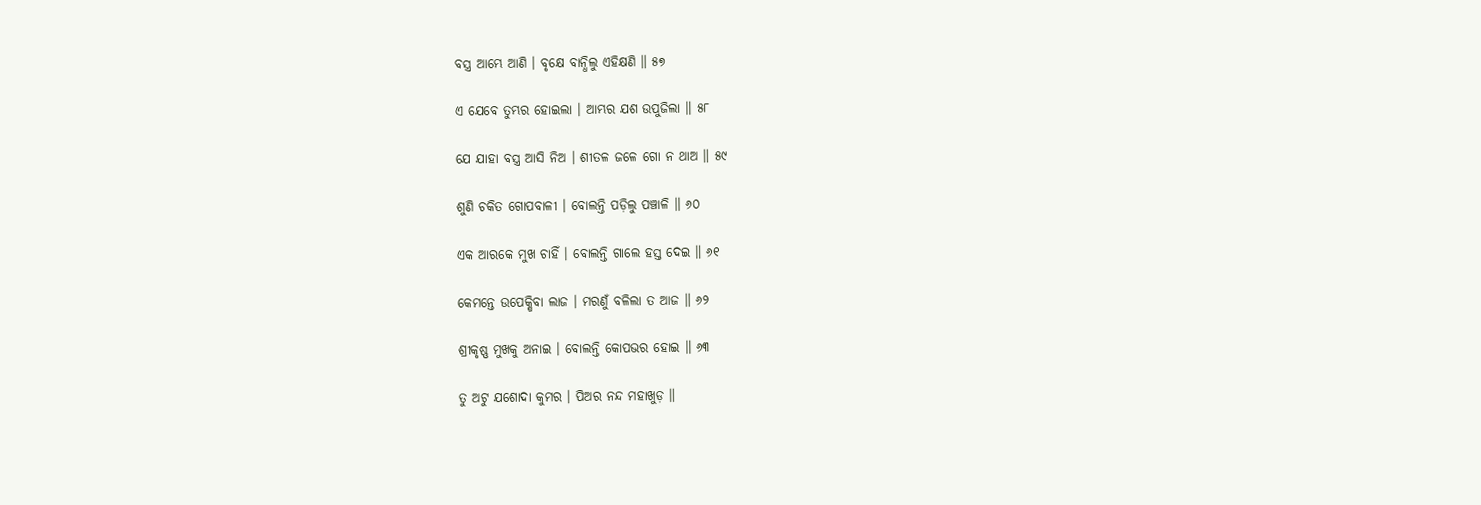ବସ୍ତ୍ର ଆମ୍ଭେ ଆଣି । ବୃକ୍ଷେ ବାନ୍ଧିଲୁ ଏହିକ୍ଷଣି ॥ ୫୭

ଏ ଯେବେ ତୁମ୍ଭର ହୋଇଲା । ଆମ୍ଭର ଯଶ ଉପୁଜିଲା ॥ ୫୮

ଯେ ଯାହା ବସ୍ତ୍ର ଆସି ନିଅ । ଶୀତଳ ଜଳେ ଗୋ ନ ଥାଅ ॥ ୫୯

ଶୁଣି ଚକିତ ଗୋପବାଳୀ । ବୋଲନ୍ତି ପଡ଼ିଲୁ ପଞ୍ଚାଳି ॥ ୬୦

ଏକ ଆରକେ ମୁଖ ଚାହିଁ । ବୋଲନ୍ତି ଗାଲେ ହସ୍ତ ଦେଇ ॥ ୬୧

କେମନ୍ତେ ଉପେକ୍ଷିବା ଲାଜ । ମରଣୁଁ ବଳିଲା ତ ଆଜ ॥ ୬୨

ଶ୍ରୀକୃଷ୍ଣ ମୁଖକୁ ଅନାଇ । ବୋଲନ୍ତି କୋପଭର ହୋଇ ॥ ୬୩

ତୁ ଅଟୁ ଯଶୋଦା କୁମର । ପିଅର ନନ୍ଦ ମହାଖୁଡ଼ ॥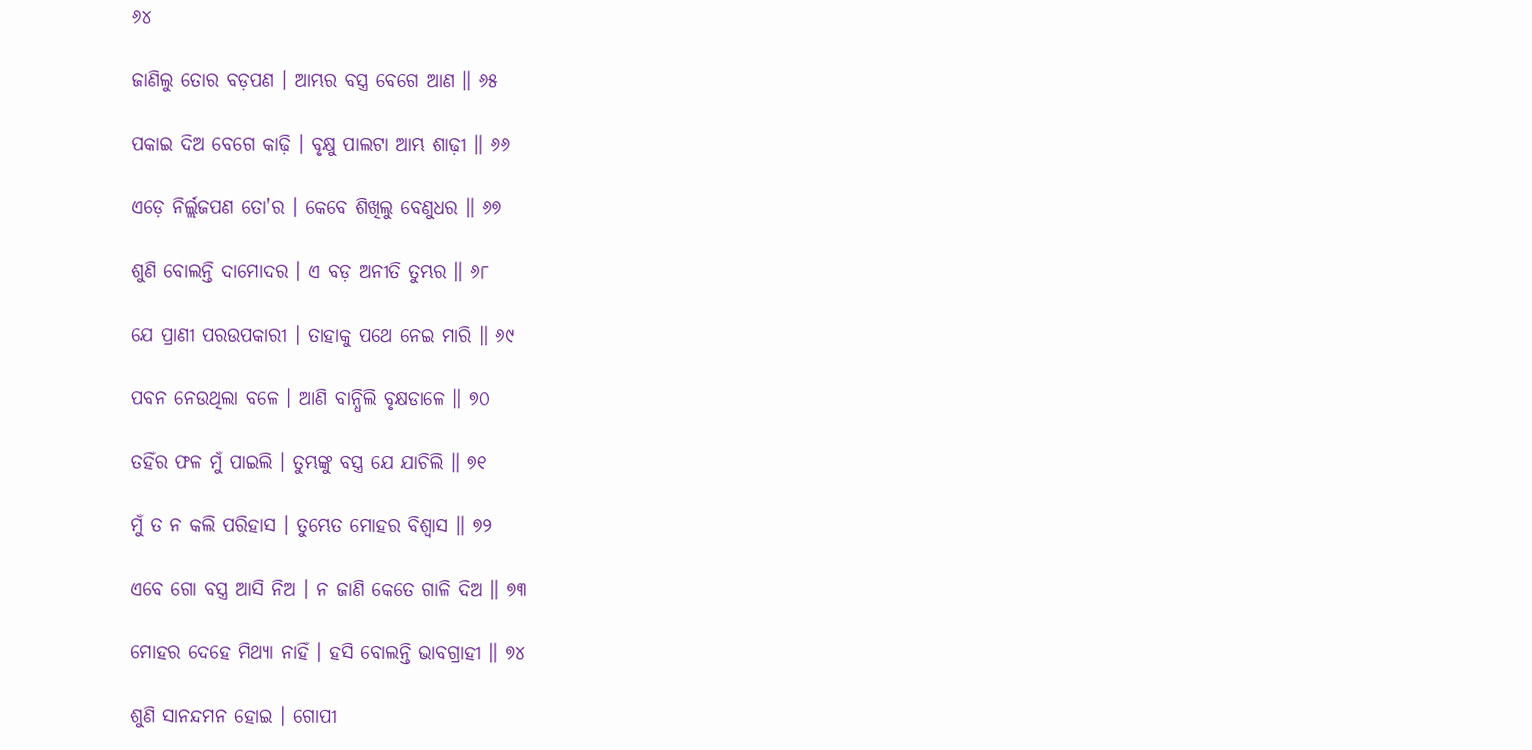୬୪

ଜାଣିଲୁ ତୋର ବଡ଼ପଣ । ଆମ୍ଭର ବସ୍ତ୍ର ବେଗେ ଆଣ ॥ ୬୫

ପକାଇ ଦିଅ ବେଗେ କାଢ଼ି । ବୃକ୍ଷୁ ପାଲଟା ଆମ୍ଭ ଶାଢ଼ୀ ॥ ୬୬

ଏଡ଼େ ନିର୍ଲ୍ଲଜପଣ ତୋ'ର । କେବେ ଶିଖିଲୁ ବେଣୁଧର ॥ ୬୭

ଶୁଣି ବୋଲନ୍ତି ଦାମୋଦର । ଏ ବଡ଼ ଅନୀତି ତୁମ୍ଭର ॥ ୬୮

ଯେ ପ୍ରାଣୀ ପରଉପକାରୀ । ତାହାକୁ ପଥେ ନେଇ ମାରି ॥ ୬୯

ପବନ ନେଉଥିଲା ବଳେ । ଆଣି ବାନ୍ଧିଲି ବୃକ୍ଷଡାଳେ ॥ ୭୦

ତହିଁର ଫଳ ମୁଁ ପାଇଲି । ତୁମ୍ଭଙ୍କୁ ବସ୍ତ୍ର ଯେ ଯାଚିଲି ॥ ୭୧

ମୁଁ ତ ନ କଲି ପରିହାସ । ତୁମ୍ଭେତ ମୋହର ବିଶ୍ୱାସ ॥ ୭୨

ଏବେ ଗୋ ବସ୍ତ୍ର ଆସି ନିଅ । ନ ଜାଣି କେତେ ଗାଳି ଦିଅ ॥ ୭୩

ମୋହର ଦେହେ ମିଥ୍ୟା ନାହିଁ । ହସି ବୋଲନ୍ତି ଭାବଗ୍ରାହୀ ॥ ୭୪

ଶୁଣି ସାନନ୍ଦମନ ହୋଇ । ଗୋପୀ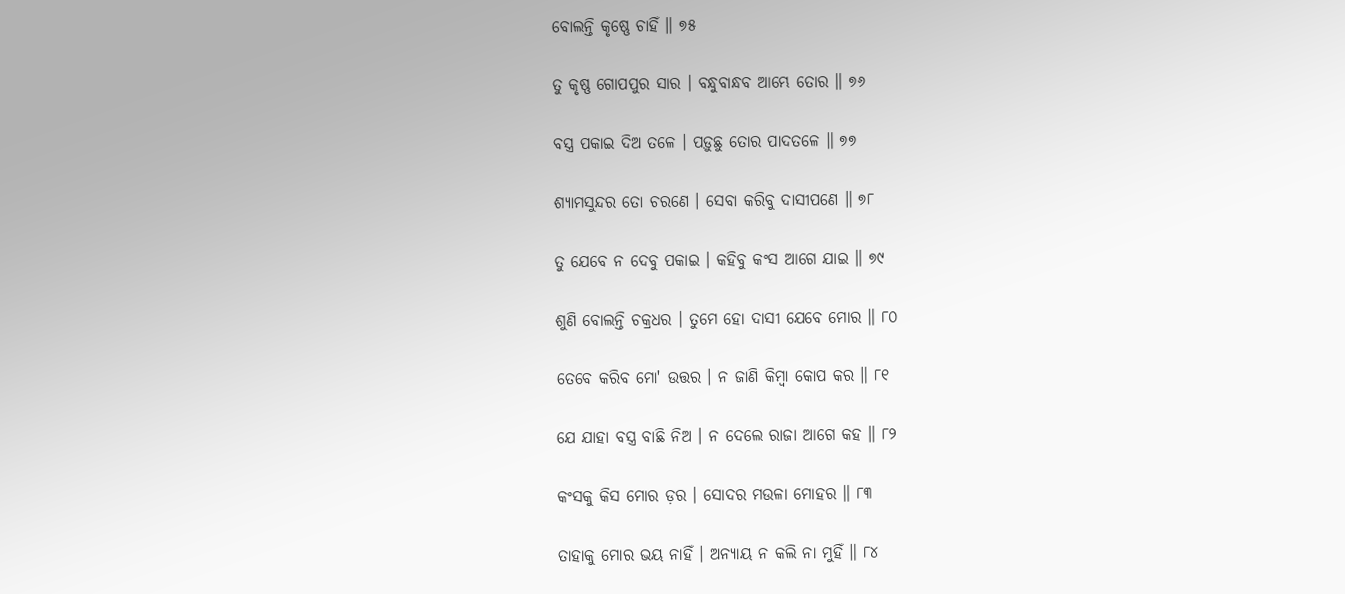ବୋଲନ୍ତି କୃଷ୍ଣେ ଚାହିଁ ॥ ୭୫

ତୁ କୃଷ୍ଣ ଗୋପପୁର ସାର । ବନ୍ଧୁବାନ୍ଧବ ଆମ୍ଭେ ତୋର ॥ ୭୬

ବସ୍ତ୍ର ପକାଇ ଦିଅ ତଳେ । ପଡ଼ୁଛୁ ତୋର ପାଦତଳେ ॥ ୭୭

ଶ୍ୟାମସୁନ୍ଦର ତୋ ଚରଣେ । ସେବା କରିବୁ ଦାସୀପଣେ ॥ ୭୮

ତୁ ଯେବେ ନ ଦେବୁ ପକାଇ । କହିବୁ କଂସ ଆଗେ ଯାଇ ॥ ୭୯

ଶୁଣି ବୋଲନ୍ତି ଚକ୍ରଧର । ତୁମେ ହୋ ଦାସୀ ଯେବେ ମୋର ॥ ୮୦

ତେବେ କରିବ ମୋ' ଉତ୍ତର । ନ ଜାଣି କିମ୍ବା କୋପ କର ॥ ୮୧

ଯେ ଯାହା ବସ୍ତ୍ର ବାଛି ନିଅ । ନ ଦେଲେ ରାଜା ଆଗେ କହ ॥ ୮୨

କଂସକୁ କିସ ମୋର ଡ଼ର । ସୋଦର ମଉଳା ମୋହର ॥ ୮୩

ତାହାକୁ ମୋର ଭୟ ନାହିଁ । ଅନ୍ୟାୟ ନ କଲି ନା ମୁହିଁ ॥ ୮୪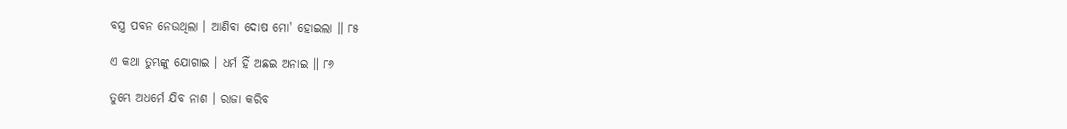ବସ୍ତ୍ର ପବନ ନେଉଥିଲା । ଆଣିବା ଦୋଷ ମୋ' ହୋଇଲା ॥ ୮୫

ଏ କଥା ତୁମ୍ଭଙ୍କୁ ଯୋଗାଇ । ଧର୍ମ ହିଁ ଅଛଇ ଅନାଇ ॥ ୮୬

ତୁମ୍ଭେ ଅଧର୍ମେ ଯିବ ନାଶ । ରାଜା କରିବ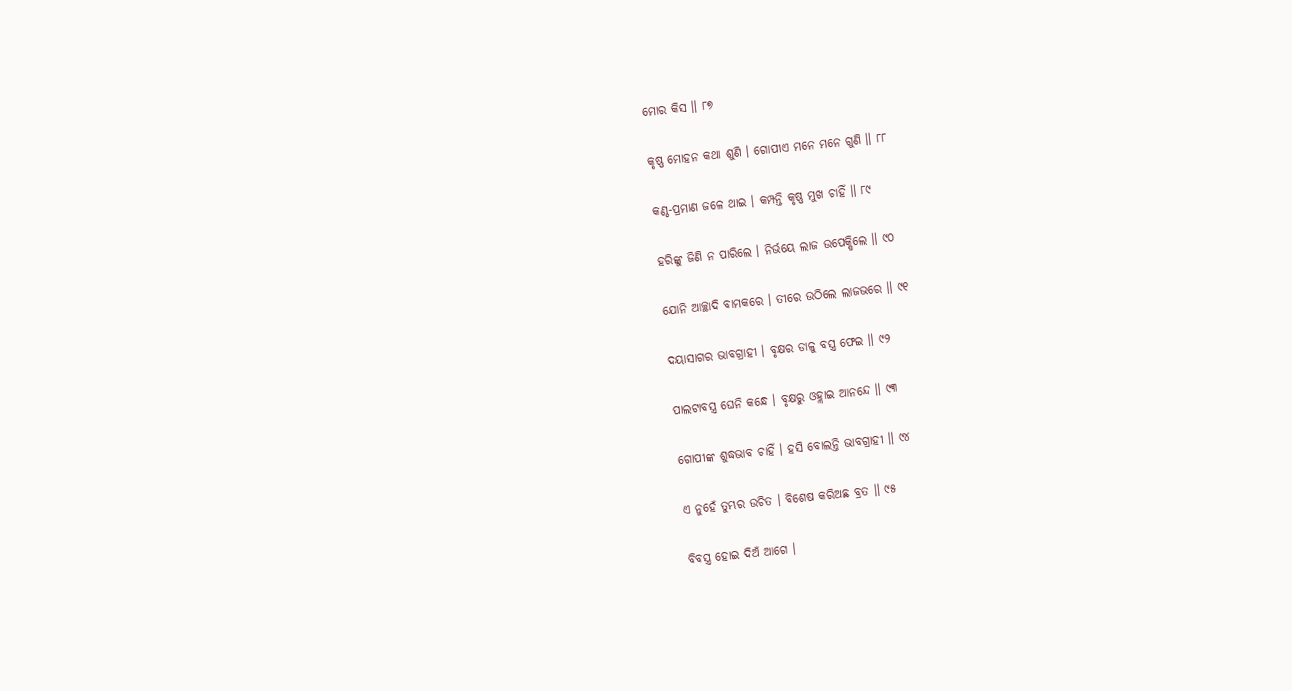ମୋର କିସ ॥ ୮୭

କୃଷ୍ଣ ମୋହନ କଥା ଶୁଣି । ଗୋପୀଏ ମନେ ମନେ ଗୁଣି ॥ ୮୮

କଣ୍ଠ-ପ୍ରମାଣ ଜଳେ ଥାଇ । କମ୍ପନ୍ତି କୃଷ୍ଣ ମୁଖ ଚାହିଁ ॥ ୮୯

ହରିଙ୍କୁ ଜିଣି ନ ପାରିଲେ । ନିର୍ଭୟେ ଲାଜ ଉପେକ୍ଷିଲେ ॥ ୯୦

ଯୋନି ଆଚ୍ଛାଦି ବାମକରେ । ତୀରେ ଉଠିଲେ ଲାଜଭରେ ॥ ୯୧

ଦୟାସାଗର ଭାବଗ୍ରାହୀ । ବୃକ୍ଷର ଡାଳୁ ବସ୍ତ୍ର ଫେଇ ॥ ୯୨

ପାଲଟାବସ୍ତ୍ର ଘେନି କନ୍ଧେ । ବୃକ୍ଷରୁ ଓହ୍ଲାଇ ଆନନ୍ଦେ ॥ ୯୩

ଗୋପୀଙ୍କ ଶୁଦ୍ଧଭାବ ଚାହିଁ । ହସି ବୋଲନ୍ତି ଭାବଗ୍ରାହୀ ॥ ୯୪

ଏ ନୁହେଁ ତୁମ୍ଭର ଉଚିତ । ବିଶେଷ କରିଅଛ ବ୍ରତ ॥ ୯୫

ବିବସ୍ତ୍ର ହୋଇ ଦିଅଁ ଆଗେ ।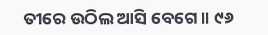ତୀରେ ଉଠିଲ ଆସି ବେଗେ ॥ ୯୬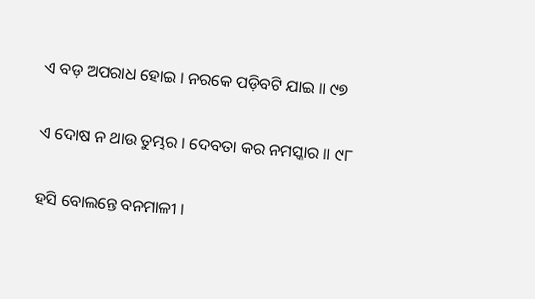ଏ ବଡ଼ ଅପରାଧ ହୋଇ । ନରକେ ପଡ଼ିବଟି ଯାଇ ॥ ୯୭

ଏ ଦୋଷ ନ ଥାଉ ତୁମ୍ଭର । ଦେବତା କର ନମସ୍କାର ॥ ୯୮

ହସି ବୋଲନ୍ତେ ବନମାଳୀ ।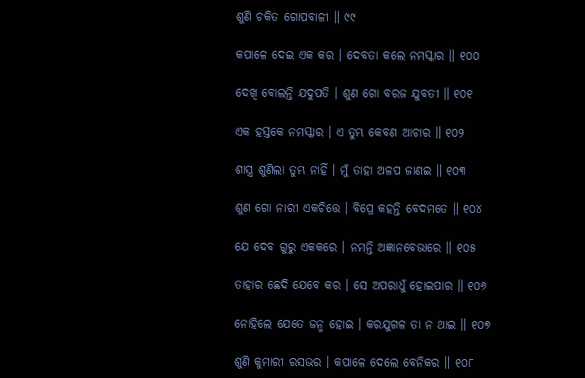ଶୁଣି ଚକିତ ଗୋପବାଳୀ ॥ ୯୯

କପାଳେ ଦେଇ ଏକ କର । ଦେବତା କଲେ ନମସ୍କାର ॥ ୧୦୦

ଦେଖି ବୋଲନ୍ତି ଯଦୁପତି । ଶୁଣ ଗୋ ବରଜ ଯୁବତୀ ॥ ୧୦୧

ଏକ ହସ୍ତକେ ନମସ୍କାର । ଏ ତୁମ୍ଭ କେବଣ ଆଚାର ॥ ୧୦୨

ଶାସ୍ତ୍ର ଶୁଣିଲା ତୁମ୍ଭ ନାହିଁ । ମୁଁ ତାହା ଅଳପ ଜାଣଇ ॥ ୧୦୩

ଶୁଣ ଗୋ ନାରୀ ଏକଚିତ୍ତେ । ବିପ୍ରେ କହନ୍ତି ବେଦମତେ ॥ ୧୦୪

ଯେ ଦେବ ଗୁରୁ ଏକକରେ । ନମନ୍ତି ଅଜ୍ଞାନବେଭାରେ ॥ ୧୦୫

ତାହାର ଛେଦି ଯେବେ କର । ସେ ଅପରାଧୁଁ ହୋଇପାର ॥ ୧୦୬

ନୋହିଲେ ଯେତେ ଜନ୍ମ ହୋଇ । କରଯୁଗଳ ତା ନ ଥାଇ ॥ ୧୦୭

ଶୁଣି କୁମାରୀ ରସଭର । କପାଳେ ଦେଲେ ବେନିକର ॥ ୧୦୮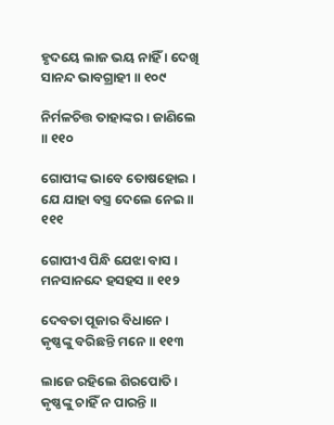ହୃଦୟେ ଲାଜ ଭୟ ନାହିଁ । ଦେଖି ସାନନ୍ଦ ଭାବଗ୍ରାହୀ ॥ ୧୦୯

ନିର୍ମଳଚିତ୍ତ ତାହାଙ୍କର । ଜାଣିଲେ ॥ ୧୧୦

ଗୋପୀଙ୍କ ଭାବେ ତୋଷହୋଇ । ଯେ ଯାହା ବସ୍ତ୍ର ଦେଲେ ନେଇ ॥ ୧୧୧

ଗୋପୀଏ ପିନ୍ଧି ଯେଝା ବାସ । ମନସାନନ୍ଦେ ହସହସ ॥ ୧୧୨

ଦେବତା ପୂଜାର ବିଧାନେ । କୃଷ୍ଣଙ୍କୁ ବରିଛନ୍ତି ମନେ ॥ ୧୧୩

ଲାଜେ ରହିଲେ ଶିରପୋତି । କୃଷ୍ଣଙ୍କୁ ଚାହିଁ ନ ପାରନ୍ତି ॥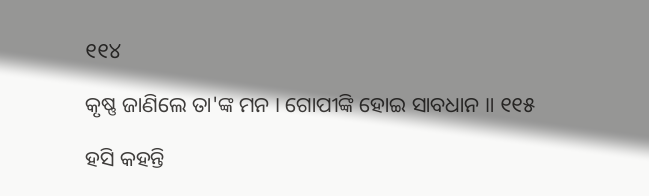୧୧୪

କୃଷ୍ଣ ଜାଣିଲେ ତା'ଙ୍କ ମନ । ଗୋପୀଙ୍କି ହୋଇ ସାବଧାନ ॥ ୧୧୫

ହସି କହନ୍ତି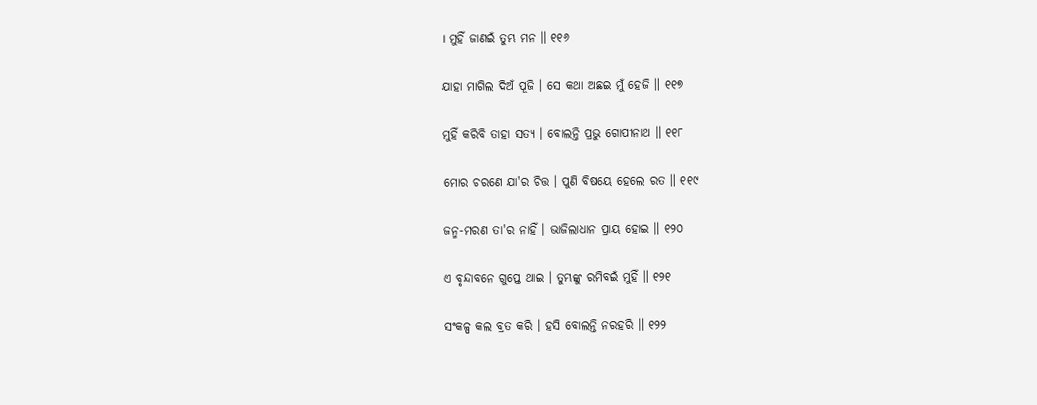। ମୁହିଁ ଜାଣଇଁ ତୁମ୍ଭ ମନ ॥ ୧୧୬

ଯାହା ମାଗିଲ ଦିଅଁ ପୂଜି । ସେ କଥା ଅଛଇ ମୁଁ ହେଜି ॥ ୧୧୭

ମୁହିଁ କରିବି ତାହା ସତ୍ୟ । ବୋଲନ୍ତି ପ୍ରଭୁ ଗୋପୀନାଥ ॥ ୧୧୮

ମୋର ଚରଣେ ଯା'ର ଚିତ୍ତ । ପୁଣି ବିଷୟେ ହେଲେ ରତ ॥ ୧୧୯

ଜନ୍ମ-ମରଣ ତା'ର ନାହିଁ । ଭାଜିଲାଧାନ ପ୍ରାୟ ହୋଇ ॥ ୧୨୦

ଏ ବୃନ୍ଦାବନେ ଗୁପ୍ତେ ଥାଇ । ତୁମ୍ଭଙ୍କୁ ରମିବଇଁ ମୁହିଁ ॥ ୧୨୧

ସଂକଳ୍ପ କଲ ବ୍ରତ କରି । ହସି ବୋଲନ୍ତି ନରହରି ॥ ୧୨୨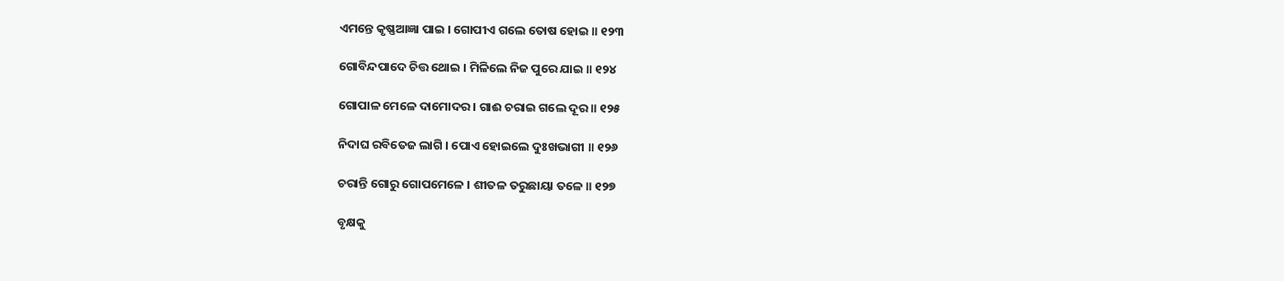ଏମନ୍ତେ କୃଷ୍ଣଆଜ୍ଞା ପାଇ । ଗୋପୀଏ ଗଲେ ତୋଷ ହୋଇ ॥ ୧୨୩

ଗୋବିନ୍ଦପାଦେ ଚିତ୍ତ ଥୋଇ । ମିଳିଲେ ନିଜ ପୁରେ ଯାଇ ॥ ୧୨୪

ଗୋପାଳ ମେଳେ ଦାମୋଦର । ଗାଈ ଚରାଇ ଗଲେ ଦୂର ॥ ୧୨୫

ନିଦାଘ ରବିତେଜ ଲାଗି । ପୋଏ ହୋଇଲେ ଦୁଃଖଭାଗୀ ॥ ୧୨୬

ଚରାନ୍ତି ଗୋରୁ ଗୋପମେଳେ । ଶୀତଳ ତରୁଛାୟା ତଳେ ॥ ୧୨୭

ବୃକ୍ଷକୁ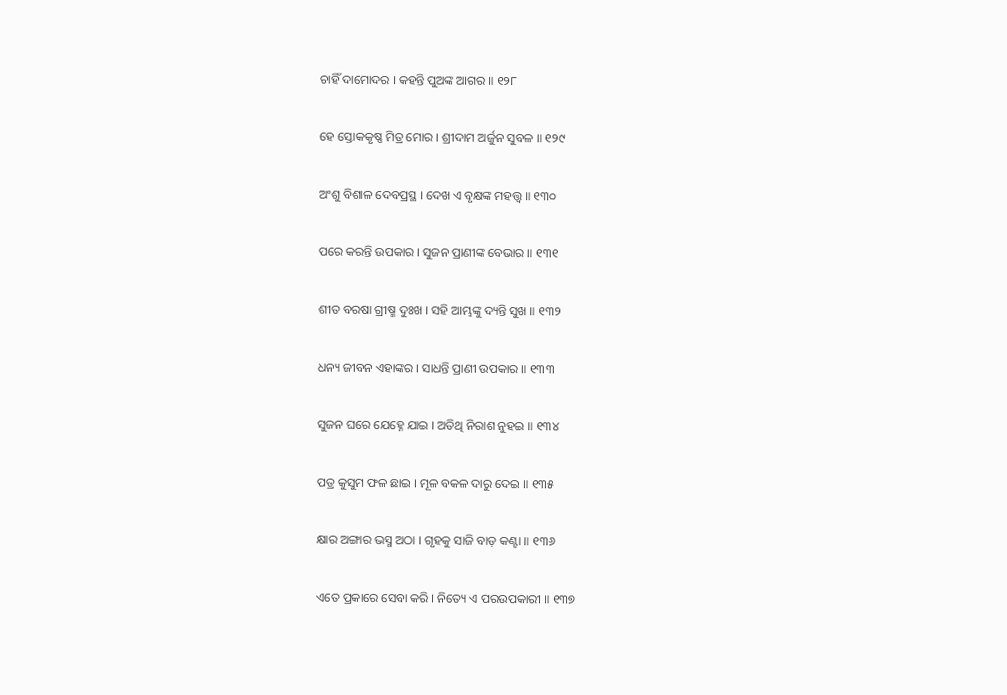ଚାହିଁ ଦାମୋଦର । କହନ୍ତି ପୁଅଙ୍କ ଆଗର ॥ ୧୨୮

ହେ ସ୍ତୋକକୃଷ୍ଣ ମିତ୍ର ମୋର । ଶ୍ରୀଦାମ ଅର୍ଜୁନ ସୁବଳ ॥ ୧୨୯

ଅଂଶୁ ବିଶାଳ ଦେବପ୍ରସ୍ଥ । ଦେଖ ଏ ବୃକ୍ଷଙ୍କ ମହତ୍ତ୍ୱ ॥ ୧୩୦

ପରେ କରନ୍ତି ଉପକାର । ସୁଜନ ପ୍ରାଣୀଙ୍କ ବେଭାର ॥ ୧୩୧

ଶୀତ ବରଷା ଗ୍ରୀଷ୍ମ ଦୁଃଖ । ସହି ଆମ୍ଭଙ୍କୁ ଦ୍ୟନ୍ତି ସୁଖ ॥ ୧୩୨

ଧନ୍ୟ ଜୀବନ ଏହାଙ୍କର । ସାଧନ୍ତି ପ୍ରାଣୀ ଉପକାର ॥ ୧୩୩

ସୁଜନ ଘରେ ଯେହ୍ନେ ଯାଇ । ଅତିଥି ନିରାଶ ନୁହଇ ॥ ୧୩୪

ପତ୍ର କୁସୁମ ଫଳ ଛାଇ । ମୂଳ ବକଳ ଦାରୁ ଦେଇ ॥ ୧୩୫

କ୍ଷାର ଅଙ୍ଗାର ଭସ୍ମ ଅଠା । ଗୃହକୁ ସାଜି ବାଡ଼ କଣ୍ଟା ॥ ୧୩୬

ଏତେ ପ୍ରକାରେ ସେବା କରି । ନିତ୍ୟେ ଏ ପରଉପକାରୀ ॥ ୧୩୭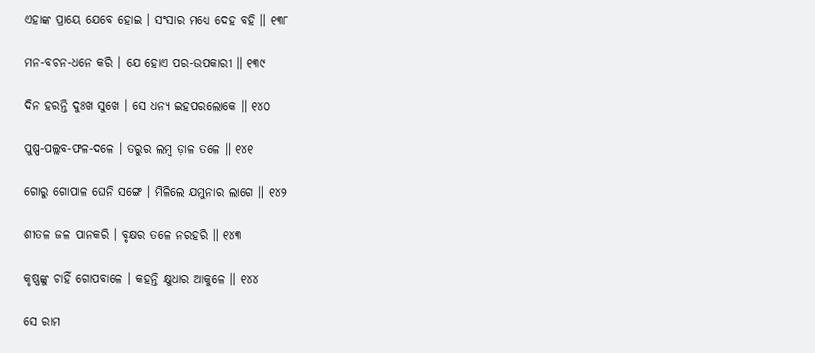ଏହାଙ୍କ ପ୍ରାୟେ ଯେବେ ହୋଇ । ସଂସାର ମଧ୍ୟେ ଦେହ ବହି ॥ ୧୩୮

ମନ-ବଚନ-ଧନେ କରି । ଯେ ହୋଏ ପର-ଉପକାରୀ ॥ ୧୩୯

ଦିନ ହରନ୍ତି ଦୁଃଖ ସୁଖେ । ସେ ଧନ୍ୟ ଇହପରଲୋକେ ॥ ୧୪୦

ପୁଷ୍ପ-ପଲ୍ଲବ-ଫଳ-ଦଳେ । ତରୁର ଲମ୍ବ ଡ଼ାଳ ତଳେ ॥ ୧୪୧

ଗୋରୁ ଗୋପାଳ ଘେନି ସଙ୍ଗେ । ମିଳିଲେ ଯମୁନାର ଲାଗେ ॥ ୧୪୨

ଶୀତଳ ଜଳ ପାନକରି । ବୃକ୍ଷର ତଳେ ନରହରି ॥ ୧୪୩

କୃଷ୍ଣଙ୍କୁ ଚାହିଁ ଗୋପବାଳେ । କହନ୍ତି କ୍ଷୁଧାର ଆକୁଳେ ॥ ୧୪୪

ସେ ରାମ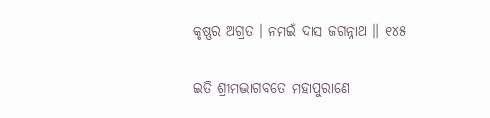କୃଷ୍ଣର ଅଗ୍ରତ । ନମଇଁ ଦାସ ଜଗନ୍ନାଥ ॥ ୧୪୫

ଇତି ଶ୍ରୀମଦ୍ଭାଗବତେ ମହାପୁରାଣେ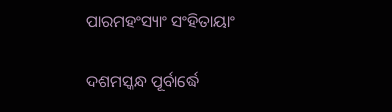ପାରମହଂସ୍ୟାଂ ସଂହିତାୟାଂ

ଦଶମସ୍କନ୍ଧ ପୂର୍ବାର୍ଦ୍ଧେ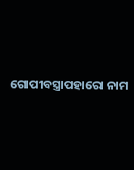ଗୋପୀବସ୍ତ୍ରାପହାରୋ ନାମ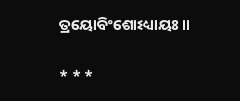ତ୍ରୟୋବିଂଶୋଽଧ୍ୟାୟଃ ॥

* * *